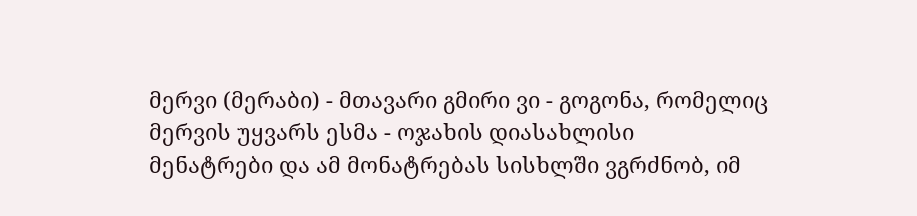მერვი (მერაბი) - მთავარი გმირი ვი - გოგონა, რომელიც მერვის უყვარს ესმა - ოჯახის დიასახლისი
მენატრები და ამ მონატრებას სისხლში ვგრძნობ, იმ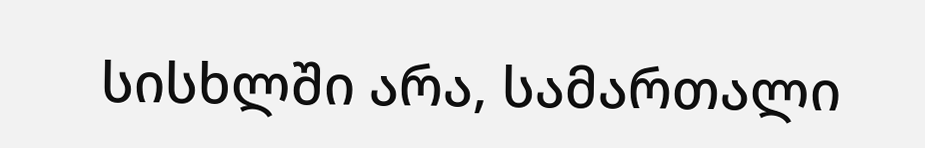სისხლში არა, სამართალი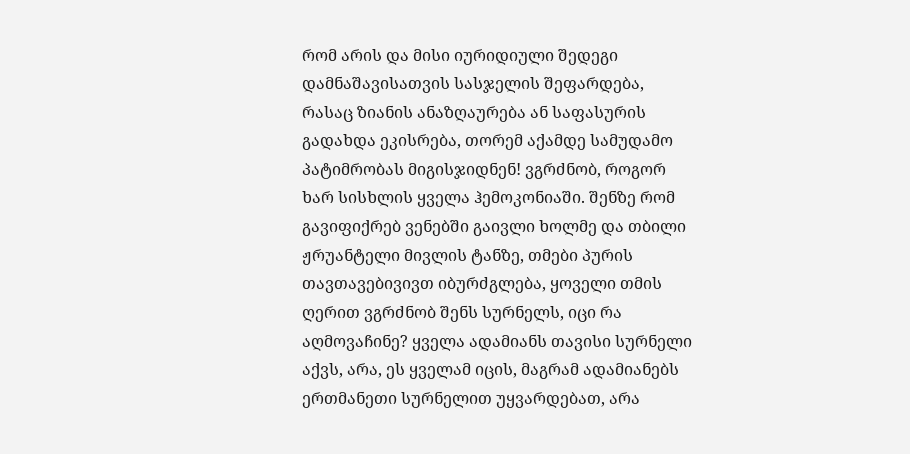რომ არის და მისი იურიდიული შედეგი დამნაშავისათვის სასჯელის შეფარდება, რასაც ზიანის ანაზღაურება ან საფასურის გადახდა ეკისრება, თორემ აქამდე სამუდამო პატიმრობას მიგისჯიდნენ! ვგრძნობ, როგორ ხარ სისხლის ყველა ჰემოკონიაში. შენზე რომ გავიფიქრებ ვენებში გაივლი ხოლმე და თბილი ჟრუანტელი მივლის ტანზე, თმები პურის თავთავებივივთ იბურძგლება, ყოველი თმის ღერით ვგრძნობ შენს სურნელს, იცი რა აღმოვაჩინე? ყველა ადამიანს თავისი სურნელი აქვს, არა, ეს ყველამ იცის, მაგრამ ადამიანებს ერთმანეთი სურნელით უყვარდებათ, არა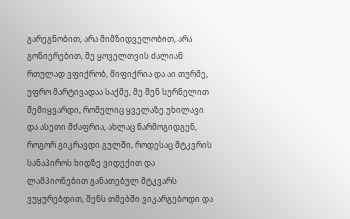გარეგნობით, არა მიმზიდველობით, არა გონიერებით, მე ყოველთვის ძალიან რთულად ვფიქრობ, მიფიქრია და აი თურმე, უფრო მარტივადაა საქმე, მე შენ სურნელით შემიყვარდი, რომელიც ყველაზე უხილავი და ასეთი მძაფრია, ახლაც წარმოგიდგენ, როგორ გიკრავდი გულში, როდესაც მტკვრის სანაპიროს ხიდზე ვიდექით და ლამპიონებით განათებულ მტკვარს ვუყურებდით, შენს თმებში ვიკარგებოდი და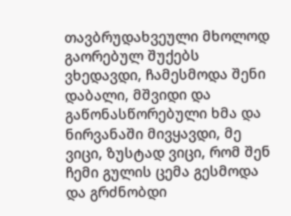თავბრუდახვეული მხოლოდ გაორებულ შუქებს ვხედავდი, ჩამესმოდა შენი დაბალი, მშვიდი და გაწონასწორებული ხმა და ნირვანაში მივყავდი, მე ვიცი, ზუსტად ვიცი, რომ შენ ჩემი გულის ცემა გესმოდა და გრძნობდი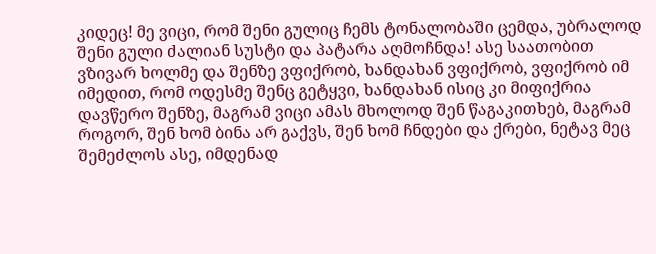კიდეც! მე ვიცი, რომ შენი გულიც ჩემს ტონალობაში ცემდა, უბრალოდ შენი გული ძალიან სუსტი და პატარა აღმოჩნდა! ასე საათობით ვზივარ ხოლმე და შენზე ვფიქრობ, ხანდახან ვფიქრობ, ვფიქრობ იმ იმედით, რომ ოდესმე შენც გეტყვი, ხანდახან ისიც კი მიფიქრია დავწერო შენზე, მაგრამ ვიცი ამას მხოლოდ შენ წაგაკითხებ, მაგრამ როგორ, შენ ხომ ბინა არ გაქვს, შენ ხომ ჩნდები და ქრები, ნეტავ მეც შემეძლოს ასე, იმდენად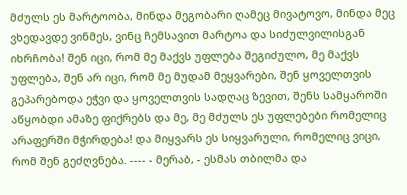მძულს ეს მარტოობა, მინდა მეგობარი ღამეც მივატოვო, მინდა მეც ვხედავდე ვინმეს, ვინც ჩემსავით მარტოა და სიძულვილისგან იხრჩობა! შენ იცი, რომ მე მაქვს უფლება შეგიძულო, მე მაქვს უფლება, შენ არ იცი, რომ მე მუდამ მეყვარები, შენ ყოველთვის გეპარებოდა ეჭვი და ყოველთვის სადღაც ზევით, შენს სამყაროში აწყობდი ამაზე ფიქრებს და მე, მე მძულს ეს უფლებები რომელიც არაფერში მჭირდება! და მიყვარს ეს სიყვარული, რომელიც ვიცი, რომ შენ გეძღვნება. ---- - მერაბ, - ესმას თბილმა და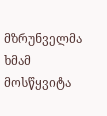მზრუნველმა ხმამ მოსწყვიტა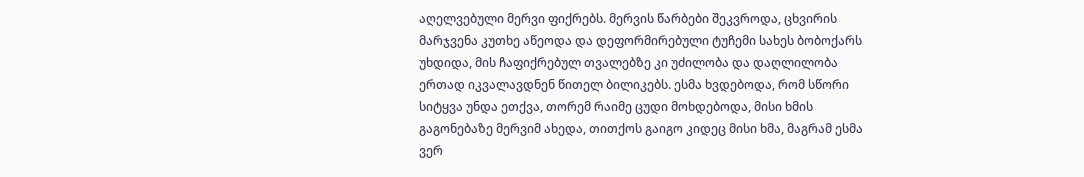აღელვებული მერვი ფიქრებს. მერვის წარბები შეკვროდა, ცხვირის მარჯვენა კუთხე აწეოდა და დეფორმირებული ტუჩემი სახეს ბობოქარს უხდიდა, მის ჩაფიქრებულ თვალებზე კი უძილობა და დაღლილობა ერთად იკვალავდნენ წითელ ბილიკებს. ესმა ხვდებოდა, რომ სწორი სიტყვა უნდა ეთქვა, თორემ რაიმე ცუდი მოხდებოდა, მისი ხმის გაგონებაზე მერვიმ ახედა, თითქოს გაიგო კიდეც მისი ხმა, მაგრამ ესმა ვერ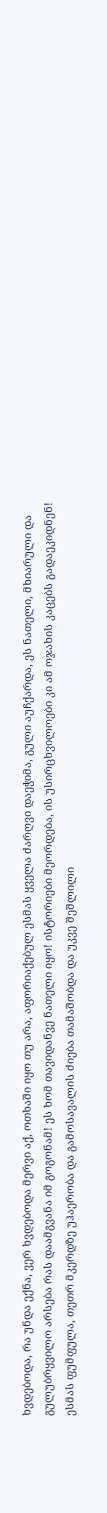ხვდებოდა, რა უნდა ექნა, ვერ ხვდებოდა მერვი აქ, ოთხაში იყო თუ არა, აფორიაქებულ ესმას ყველა ძარღვი დაეჭიმა, გული აუჩქარდა, ეს ნათელი, მხიარული და გულუბრყვილო არსება რას დაამგვანა იმ გოგონამ! ეს ხომ თავიდანვე ნათელი იყო! ისტორიები მეორდება, ის უსირცხვილოები კი ამ ოჯახის კაცებს გადაეკიდნენ! ესმას ფუმფულა, თეთრ მკერდზე უჰაერობა და გამოსავალის ძიება თამაშობდა და უკვე შეშლილი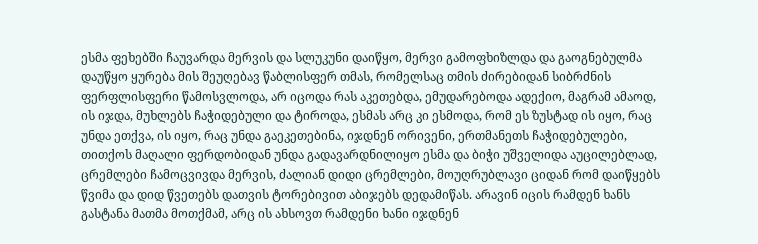ესმა ფეხებში ჩაუვარდა მერვის და სლუკუნი დაიწყო, მერვი გამოფხიზლდა და გაოგნებულმა დაუწყო ყურება მის შეუღებავ წაბლისფერ თმას, რომელსაც თმის ძირებიდან სიბრძნის ფერფლისფერი წამოსვლოდა, არ იცოდა რას აკეთებდა, ემუდარებოდა ადექიო, მაგრამ ამაოდ, ის იჯდა, მუხლებს ჩაჭიდებული და ტიროდა, ესმას არც კი ესმოდა, რომ ეს ზუსტად ის იყო, რაც უნდა ეთქვა, ის იყო, რაც უნდა გაეკეთებინა, იჯდნენ ორივენი, ერთმანეთს ჩაჭიდებულები, თითქოს მაღალი ფერდობიდან უნდა გადავარდნილიყო ესმა და ბიჭი უშველიდა აუცილებლად, ცრემლები ჩამოცვივდა მერვის, ძალიან დიდი ცრემლები, მოუღრუბლავი ციდან რომ დაიწყებს წვიმა და დიდ წვეთებს დათვის ტორებივით აბიჯებს დედამიწას. არავინ იცის რამდენ ხანს გასტანა მათმა მოთქმამ, არც ის ახსოვთ რამდენი ხანი იჯდნენ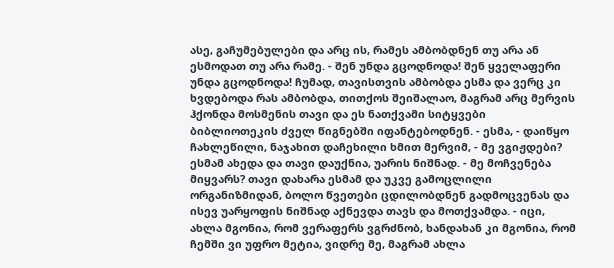ასე, გაჩუმებულები და არც ის, რამეს ამბობდნენ თუ არა ან ესმოდათ თუ არა რამე. - შენ უნდა გცოდნოდა! შენ ყველაფერი უნდა გცოდნოდა! ჩუმად, თავისთვის ამბობდა ესმა და ვერც კი ხვდებოდა რას ამბობდა, თითქოს შეიშალაო, მაგრამ არც მერვის ჰქონდა მოსმენის თავი და ეს ნათქვამი სიტყვები ბიბლიოთეკის ძველ წიგნებში იფანტებოდნენ. - ესმა, - დაიწყო ჩახლეწილი, ნაჯახით დაჩეხილი ხმით მერვიმ, - მე ვგიჟდები? ესმამ ახედა და თავი დაუქნია, უარის ნიშნად. - მე მოჩვენება მიყვარს? თავი დახარა ესმამ და უკვე გამოცლილი ორგანიზმიდან, ბოლო წვეთები ცდილობდნენ გადმოცვენას და ისევ უარყოფის ნიშნად აქნევდა თავს და მოთქვამდა. - იცი, ახლა მგონია, რომ ვერაფერს ვგრძნობ, ხანდახან კი მგონია, რომ ჩემში ვი უფრო მეტია, ვიდრე მე, მაგრამ ახლა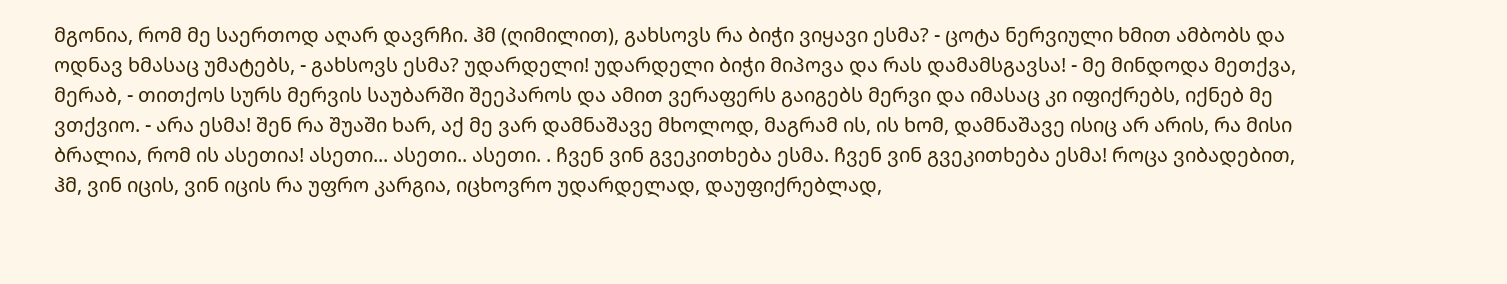მგონია, რომ მე საერთოდ აღარ დავრჩი. ჰმ (ღიმილით), გახსოვს რა ბიჭი ვიყავი ესმა? - ცოტა ნერვიული ხმით ამბობს და ოდნავ ხმასაც უმატებს, - გახსოვს ესმა? უდარდელი! უდარდელი ბიჭი მიპოვა და რას დამამსგავსა! - მე მინდოდა მეთქვა, მერაბ, - თითქოს სურს მერვის საუბარში შეეპაროს და ამით ვერაფერს გაიგებს მერვი და იმასაც კი იფიქრებს, იქნებ მე ვთქვიო. - არა ესმა! შენ რა შუაში ხარ, აქ მე ვარ დამნაშავე მხოლოდ, მაგრამ ის, ის ხომ, დამნაშავე ისიც არ არის, რა მისი ბრალია, რომ ის ასეთია! ასეთი... ასეთი.. ასეთი. . ჩვენ ვინ გვეკითხება ესმა. ჩვენ ვინ გვეკითხება ესმა! როცა ვიბადებით, ჰმ, ვინ იცის, ვინ იცის რა უფრო კარგია, იცხოვრო უდარდელად, დაუფიქრებლად,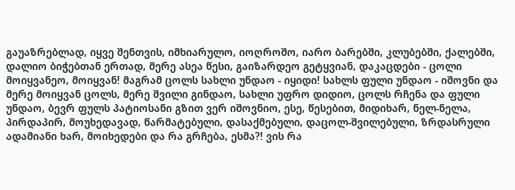გაუაზრებლად, იყვე შენთვის, იმხიარულო, იოღროშო, იარო ბარებში, კლუბებში, ქალებში, დალიო ბიჭებთან ერთად, მერე ასეა წესი, გაიზარდეო გეტყვიან, დაკაცდები - ცოლი მოიყვანეო, მოიყვან! მაგრამ ცოლს სახლი უნდაო - იყიდი! სახლს ფული უნდაო - იშოვნი და მერე მოიყვან ცოლს, მერე შვილი გინდაო, სახლი უფრო დიდიო, ცოლს რჩენა და ფული უნდაო, ბევრ ფულს პატიოსანი გზით ვერ იშოვნიო, ესე, წესებით, მიდიხარ, ნელ-ნელა, პირდაპირ, მოუხედავად, წარმატებული, დასაქმებული, დაცოლ-შვილებული, ზრდასრული ადამიანი ხარ, მოიხედები და რა გრჩება, ესმა?! ვის რა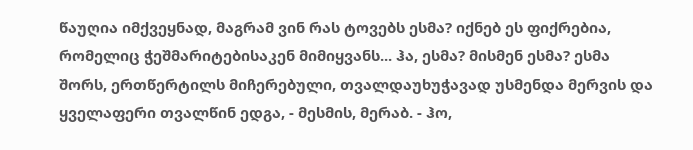წაუღია იმქვეყნად, მაგრამ ვინ რას ტოვებს ესმა? იქნებ ეს ფიქრებია, რომელიც ჭეშმარიტებისაკენ მიმიყვანს... ჰა, ესმა? მისმენ ესმა? ესმა შორს, ერთწერტილს მიჩერებული, თვალდაუხუჭავად უსმენდა მერვის და ყველაფერი თვალწინ ედგა, - მესმის, მერაბ. - ჰო,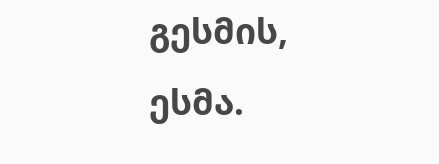გესმის, ესმა.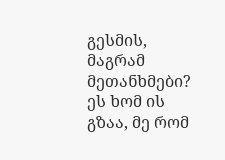გესმის, მაგრამ მეთანხმები? ეს ხომ ის გზაა, მე რომ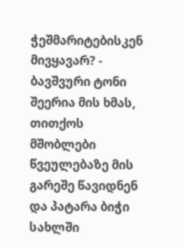ჭეშმარიტებისკენ მივყავარ? - ბავშვური ტონი შეერია მის ხმას, თითქოს მშობლები წვეულებაზე მის გარეშე წავიდნენ და პატარა ბიჭი სახლში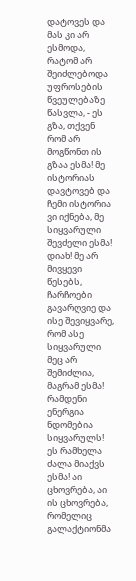დატოვეს და მას კი არ ესმოდა, რატომ არ შეიძლებოდა უფროსების წვეულებაზე წასვლა, - ეს გზა, თქვენ რომ არ მოგწონთ ის გზაა ესმა! მე ისტორიას დავტოვებ და ჩემი ისტორია ვი იქნება, მე სიყვარული შევძელი ესმა! დიახ! მე არ მივყევი წესებს, ჩარჩოები გავარღვიე და ისე შევიყვარე, რომ ასე სიყვარული მეც არ შემიძლია, მაგრამ ესმა! რამდენი ენერგია ნდომებია სიყვარულს! ეს რამხელა ძალა მიაქვს ესმა! აი ცხოვრება, აი ის ცხოვრება, რომელიც გალაქტიონმა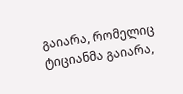გაიარა, რომელიც ტიციანმა გაიარა,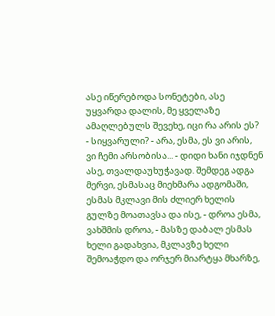ასე იწერებოდა სონეტები, ასე უყვარდა დალის, მე ყველაზე ამაღლებულს შევეხე, იცი რა არის ეს? - სიყვარული? - არა, ესმა, ეს ვი არის, ვი ჩემი არსობისა... - დიდი ხანი იჯდნენ ასე, თვალდაუხუჭავად. შემდეგ ადგა მერვი, ესმასაც მიეხმარა ადგომაში, ესმას მკლავი მის ძლიერ ხელის გულზე მოათავსა და ისე, - დროა ესმა, ვახშმის დროა, - მასზე დაბალ ესმას ხელი გადახვია, მკლავზე ხელი შემოაჭდო და ორჯერ მიარტყა მხარზე,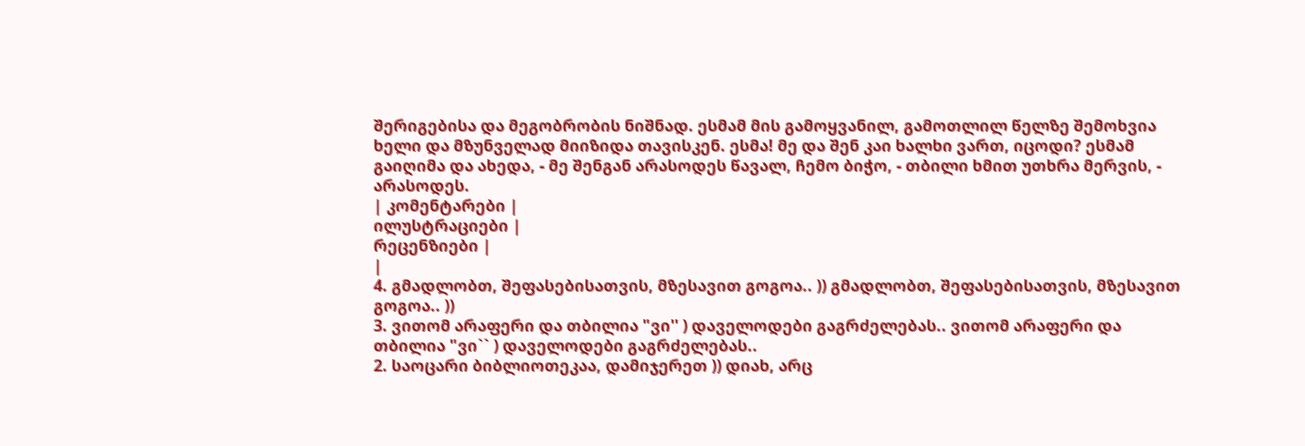შერიგებისა და მეგობრობის ნიშნად. ესმამ მის გამოყვანილ, გამოთლილ წელზე შემოხვია ხელი და მზუნველად მიიზიდა თავისკენ. ესმა! მე და შენ კაი ხალხი ვართ, იცოდი? ესმამ გაიღიმა და ახედა, - მე შენგან არასოდეს წავალ, ჩემო ბიჭო, - თბილი ხმით უთხრა მერვის, - არასოდეს.
| კომენტარები |
ილუსტრაციები |
რეცენზიები |
|
4. გმადლობთ, შეფასებისათვის, მზესავით გოგოა.. )) გმადლობთ, შეფასებისათვის, მზესავით გოგოა.. ))
3. ვითომ არაფერი და თბილია "ვი'' ) დაველოდები გაგრძელებას.. ვითომ არაფერი და თბილია "ვი`` ) დაველოდები გაგრძელებას..
2. საოცარი ბიბლიოთეკაა, დამიჯერეთ )) დიახ, არც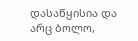დასაწყისია და არც ბოლო,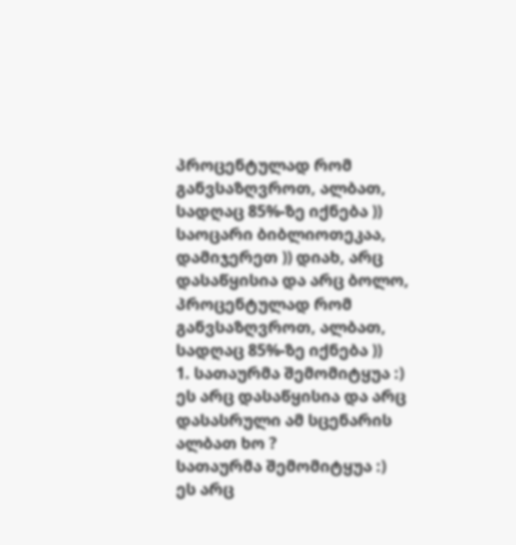პროცენტულად რომ განვსაზღვროთ, ალბათ, სადღაც 85%-ზე იქნება )) საოცარი ბიბლიოთეკაა, დამიჯერეთ )) დიახ, არც დასაწყისია და არც ბოლო, პროცენტულად რომ განვსაზღვროთ, ალბათ, სადღაც 85%-ზე იქნება ))
1. სათაურმა შემომიტყუა :)
ეს არც დასაწყისია და არც დასასრული ამ სცენარის ალბათ ხო ?
სათაურმა შემომიტყუა :)
ეს არც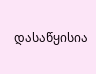დასაწყისია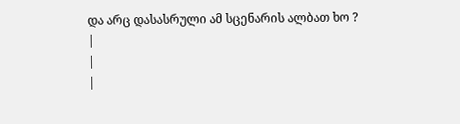და არც დასასრული ამ სცენარის ალბათ ხო ?
|
|
|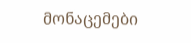მონაცემები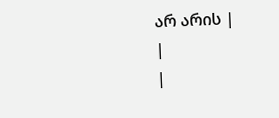არ არის |
|
|